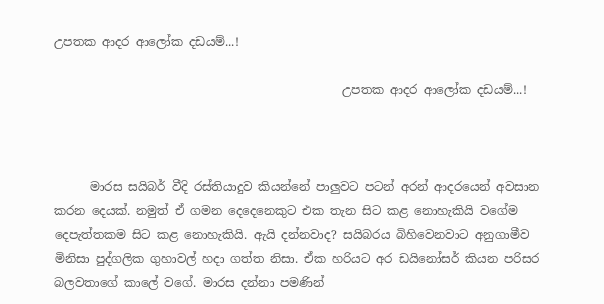උපතක ආදර ආලෝක දඩයම්...!

                                                උපතක ආදර ආලෝක දඩයම්...!



      මාරස සයිබර් වීදි රස්තියාදුව කියන්නේ පාලුවට පටන් අරන් ආදරයෙන් අවසාන කරන දෙයක්. නමුත් ඒ ගමන දෙදෙනෙකුට එක තැන සිට කළ නොහැකියි වගේම දෙපැත්තකම සිට කළ නොහැකියි. ඇයි දන්නවාද? සයිබරය බිහිවෙනවාට අනුගාමීව මිනිසා පුද්ගලික ගුහාවල් හදා ගත්ත නිසා. ඒක හරියට අර ඩයිනෝසර් කියන පරිසර බලවතාගේ කාලේ වගේ. මාරස දන්නා පමණින්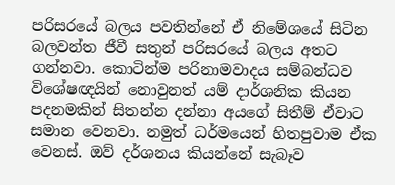පරිසරයේ බලය පවතින්නේ ඒ නිමේශයේ සිටින බලවන්ත ජීවී සතුන් පරිසරයේ බලය අතට ගන්නවා. කොටින්ම පරිනාමවාදය සම්බන්ධව විශේෂඥයින් නොවුනත් යම් දාර්ශනික කියන පදනමකින් සිතන්න දන්නා අයගේ සිතීම් ඒවාට සමාන වෙනවා. නමුත් ධර්මයෙන් හිතපුවාම ඒක වෙනස්. ඔව් දර්ශනය කියන්නේ සැබෑව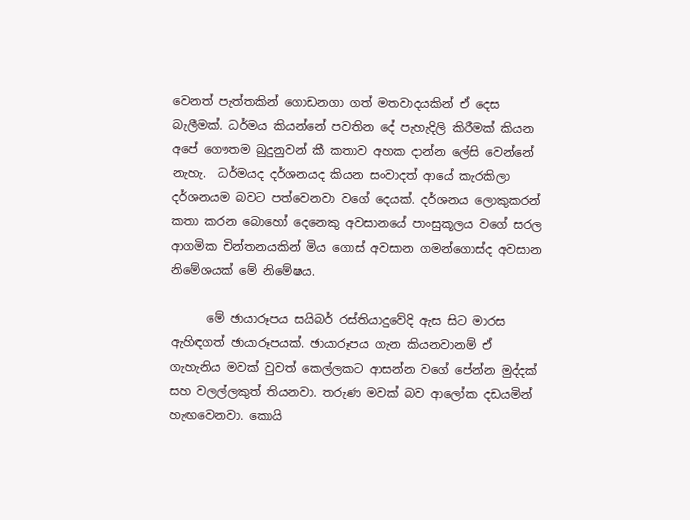වෙනත් පැත්තකින් ගොඩනගා ගත් මතවාදයකින් ඒ දෙස බැලීමක්. ධර්මය කියන්නේ පවතින දේ පැහැදිලි කිරීමක් කියන  අපේ ගෞතම බුදුනුවන් කී කතාව අහක දාන්න ලේසි වෙන්නේ නැහැ.  ධර්මයද දර්ශනයද කියන සංවාදත් ආයේ කැරකිලා දර්ශනයම බවට පත්වෙනවා වගේ දෙයක්. දර්ශනය ලොකුකරන් කතා කරන බොහෝ දෙනෙකු අවසානයේ පාංසුකූලය වගේ සරල ආගමික චින්තනයකින් මිය ගොස් අවසාන ගමන්ගොස්ද අවසාන නිමේශයක් මේ නිමේෂය.

      මේ ඡායාරූපය සයිබර් රස්තියාදුවේදි ඇස සිට මාරස ඇහිඳගත් ඡායාරූපයක්. ඡායාරූපය ගැන කියනවානම් ඒ ගැහැනිය මවක් වුවත් කෙල්ලකට ආසන්න වගේ පේන්න මුද්දක් සහ වලල්ලකුත් තියනවා. තරුණ මවක් බව ආලෝක දඩයමින් හැඟවෙනවා. කොයි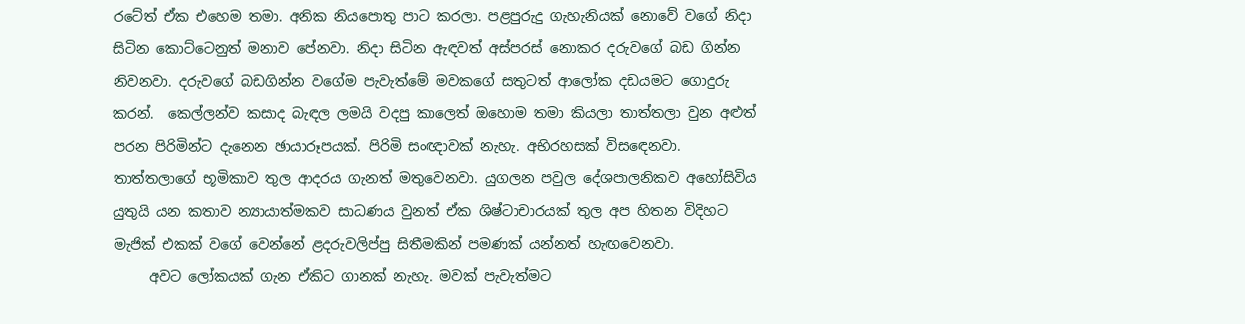රටේත් ඒක එහෙම තමා. අනික නියපොතු පාට කරලා. පළපුරුදු ගැහැනියක් නොවේ වගේ නිදා සිටින කොට්ටෙනුත් මනාව පේනවා. නිදා සිටින ඇඳවත් අස්පරස් නොකර දරුවගේ බඩ ගින්න නිවනවා. දරුවගේ බඩගින්න වගේම පැවැත්මේ මවකගේ සතුටත් ආලෝක දඩයමට ගොදුරු කරන්.  කෙල්ලන්ව කසාද බැඳල ලමයි වදපු කාලෙත් ඔහොම තමා කියලා තාත්තලා වුන අළුත් පරන පිරිමින්ට දැනෙන ඡායාරූපයක්. පිරිමි සංඥාවක් නැහැ. අභිරහසක් විසඳෙනවා. තාත්තලාගේ භූමිකාව තුල ආදරය ගැනත් මතුවෙනවා. යුගලන පවුල දේශපාලනිකව අහෝසිවිය යුතුයි යන කතාව න්‍යායාත්මකව සාධණය වුනත් ඒක ශිෂ්ටාචාරයක් තුල අප හිතන විදිහට මැජික් එකක් වගේ වෙන්නේ ළදරුවලිප්පු සිතීමකින් පමණක් යන්නත් හැඟවෙනවා.
     අවට ලෝකයක් ගැන ඒකිට ගානක් නැහැ. මවක් පැවැත්මට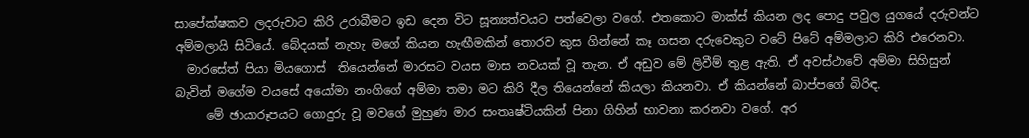සාපේක්ෂකව ලදරුවාට කිරි උරාබීමට ඉඩ දෙන විට සූන්‍යත්වයට පත්වෙලා වගේ. එතකොට මාක්ස් කියන ලද පොදු පවුල යුගයේ දරුවන්ට අම්මලායි සිටියේ. බේදයක් නැහැ මගේ කියන හැඟීමකින් තොරව කුස ගින්නේ කෑ ගසන දරුවෙකුට වටේ පිටේ අම්මලාට කිරි එරෙනවා.
  මාරසේත් පියා මියගොස්  තියෙන්නේ මාරසට වයස මාස නවයක් වූ තැන. ඒ අඩුව මේ ලිවීම් තුළ ඇති. ඒ අවස්ථාවේ අම්මා සිහිසුන් බැවින් මගේම වයසේ අයෝමා නංගිගේ අම්මා තමා මට කිරි දීල තියෙන්නේ කියලා කියනවා. ඒ කියන්නේ බාප්පගේ බිරිඳ.
     මේ ඡායාරූපයට ගොදුරු වූ මවගේ මුහුණ මාර සංතෘෂ්ටියකින් පිනා ගිහින් භාවනා කරනවා වගේ. අර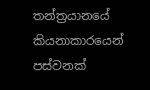තන්ත්‍රයානයේ කියනාකාරයෙන් පස්වනක්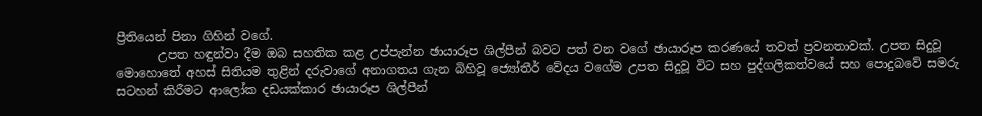ප්‍රීතියෙන් පිනා ගිහින් වගේ.
       උපත හඳුන්වා දීම ඔබ සහතික කළ උප්පැන්න ඡායාරූප ශිල්පීන් බවට පත් වන වගේ ඡායාරූප කරණයේ තවත් ප්‍රවනතාවක්. උපත සිදුවූ මොහොතේ අහස් සිතියම තුළින් දරුවාගේ අනාගතය ගැන බිහිවූ ජ්‍යෝතීර් වේදය වගේම උපත සිදුවූ විට සහ පුද්ගලිකත්වයේ සහ පොදුබවේ සමරු සටහන් කිරීමට ආලෝක දඩයක්කාර ඡායාරූප ශිල්පීන්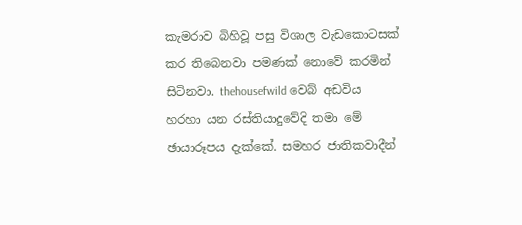කැමරාව බිහිවූ පසු විශාල වැඩකොටසක් කර තිබෙනවා පමණක් නොවේ කරමින් සිටිනවා. thehousefwild වෙබ් අඩවිය හරහා යන රස්තියාදුවේදි තමා මේ  ඡායාරූපය දැක්කේ. සමහර ජාතිකවාදීන්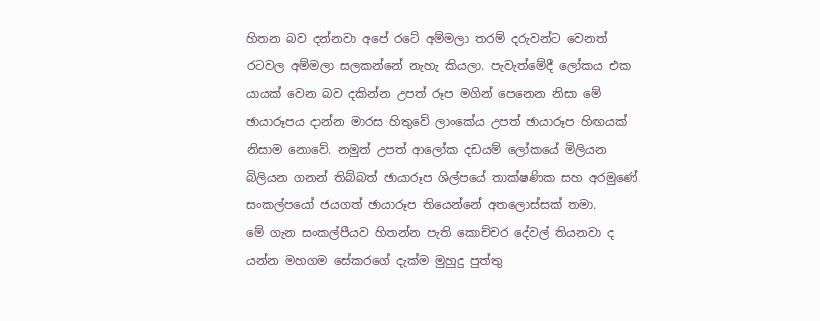හිතන බව දන්නවා අපේ රටේ අම්මලා තරම් දරුවන්ට වෙනත් රටවල අම්මලා සලකන්නේ නැහැ කියලා. පැවැත්මේදී ලෝකය එක යායක් වෙන බව දකින්න උපත් රූප මගින් පෙනෙන නිසා මේ ඡායාරූපය දාන්න මාරස හිතුවේ ලාංකේය උපත් ඡායාරූප හිඟයක් නිසාම නොවේ. නමුත් උපත් ආලෝක දඩයම් ලෝකයේ මිලියන බිලියන ගනන් තිබ්බත් ඡායාරූප ශිල්පයේ තාක්ෂණික සහ අරමුණේ සංකල්පයෝ ජයගත් ඡායාරූප තියෙන්නේ අතලොස්සක් තමා.
මේ ගැන සංකල්පීයව හිතන්න පැති කොච්චර දේවල් තියනවා ද යන්න මහගම සේකරගේ දැක්ම මුහුදු පුත්තු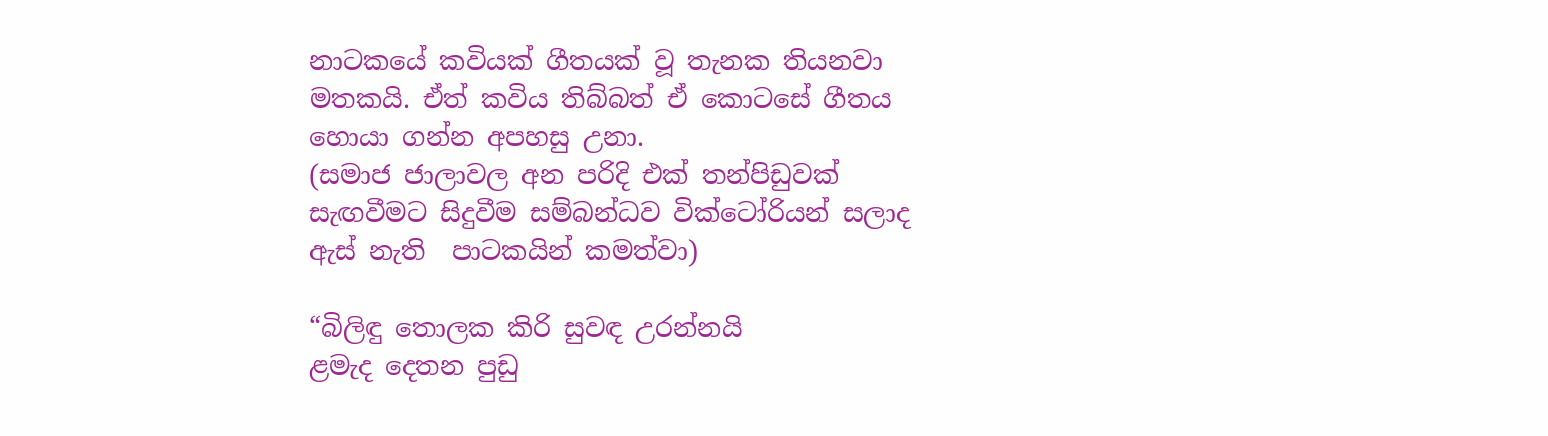නාටකයේ කවියක් ගීතයක් වූ තැනක තියනවා මතකයි. ඒත් කවිය තිබ්බත් ඒ කොටසේ ගීතය හොයා ගන්න අපහසු උනා.
(සමාජ ජාලාවල අන පරිදි එක් තන්පිඩුවක් සැඟවීමට සිදුවීම සම්බන්ධව වික්ටෝරියන් සලාද ඇස් නැති  පාටකයින් කමත්වා)

“බිලිඳු තොලක කිරි සුවඳ උරන්නයි
ළමැද දෙතන පුඩු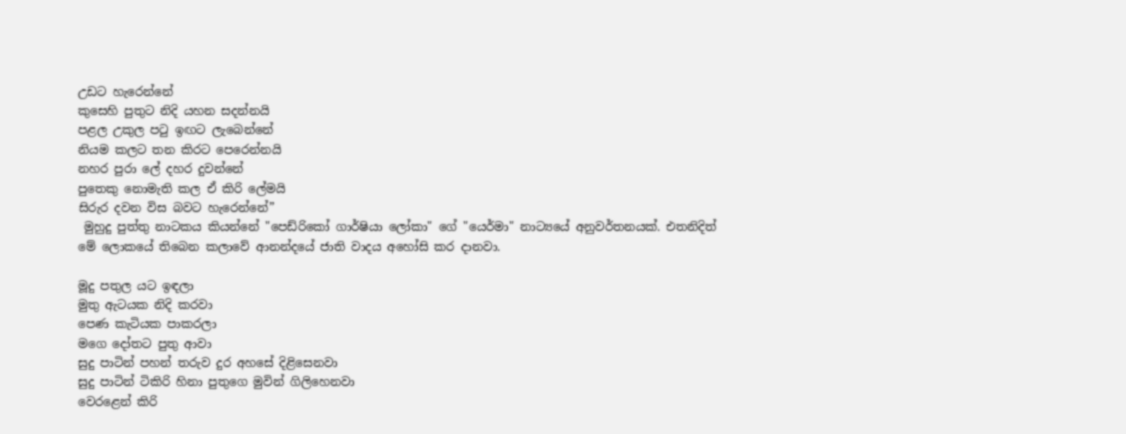උඩට හැරෙන්නේ
කුසෙහි පුතුට නිදි යහන සදන්නයි
පළල උකුල පටු ඉඟට ලැබෙන්නේ
නියම කලට තන කිරට පෙරෙන්නයි
නහර පුරා ලේ දහර දුවන්නේ
පුතෙකු නොමැති කල ඒ කිරි ලේමයි
සිරුර දවන විස බවට හැරෙන්නේ”
 මුහුදු පුත්තු නාටකය කියන්නේ "පෙඩ්රිකෝ ගාර්ෂියා ලෝකා" ගේ "යෙර්මා" නාට්‍යයේ අනුවර්තනයක්. එතනිදිත් මේ ලොකයේ තිබෙන කලාවේ ආනන්දයේ ජාති වාදය අහෝසි කර දානවා.

මූදු පතුල යට ඉඳලා
මුතු ඇටයක නිදි කරවා
පෙණ කැටියක පාකරලා
මගෙ දෝතට පුතු ආවා
සුදු පාටින් පහන් තරුව දුර අහසේ දිළිසෙනවා
සුදු පාටින් ටිකිරි හිනා පුතුගෙ මුවින් ගිලිහෙනවා
වෙරළෙන් කිරි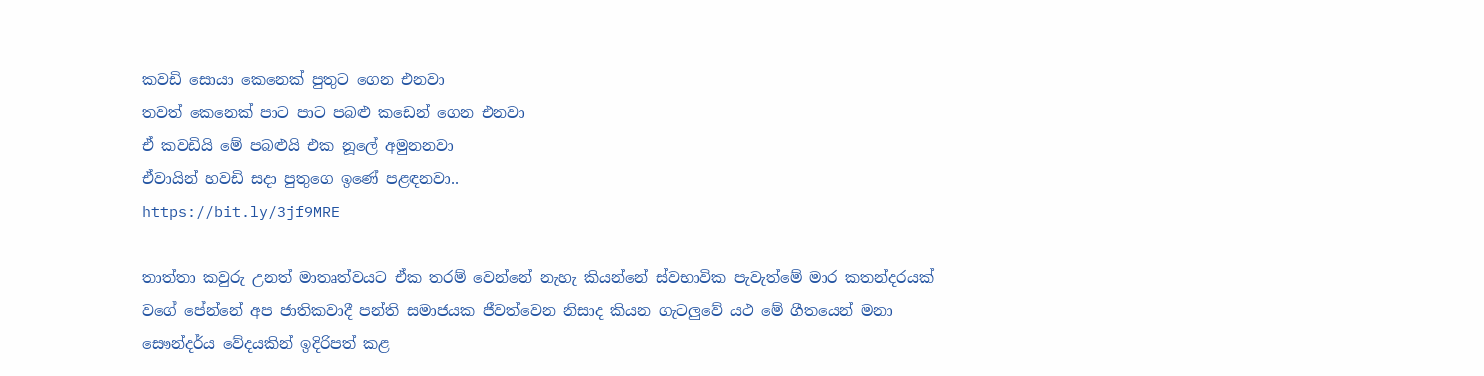කවඩි සොයා කෙනෙක් පුතුට ගෙන එනවා
තවත් කෙනෙක් පාට පාට පබළු කඩෙන් ගෙන එනවා
ඒ කවඩියි මේ පබළුයි එක නූලේ අමුනනවා
ඒවායින් හවඩි සදා පුතුගෙ ඉණේ පළඳනවා..
https://bit.ly/3jf9MRE

තාත්තා කවුරු උනත් මාතෘත්වයට ඒක තරම් වෙන්නේ නැහැ කියන්නේ ස්වභාවික පැවැත්මේ මාර කතන්දරයක් වගේ පේන්නේ අප ජාතිකවාදී පන්ති සමාජයක ජීවත්වෙන නිසාද කියන ගැටලුවේ යථ මේ ගීතයෙන් මනා සෞන්දර්ය වේදයකින් ඉදිරිපත් කළ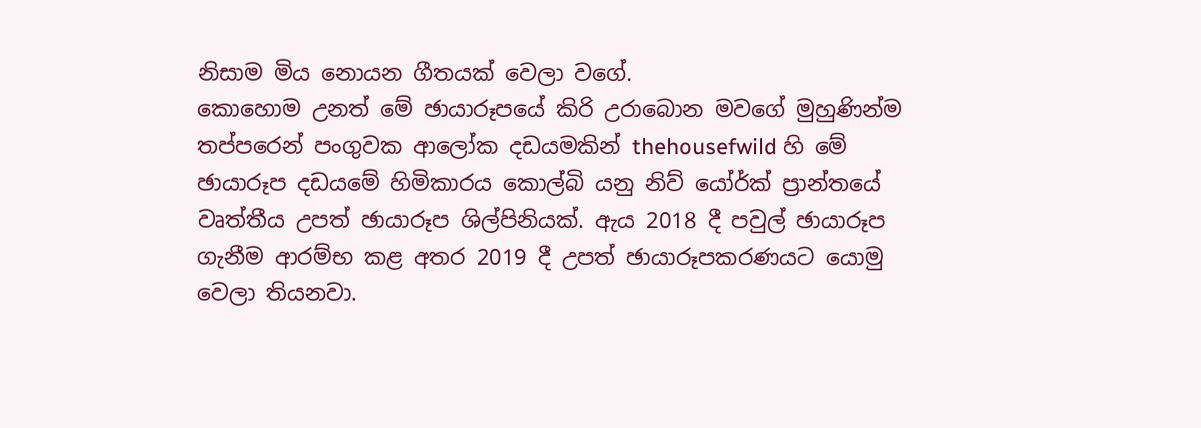නිසාම මිය නොයන ගීතයක් වෙලා වගේ.
කොහොම උනත් මේ ඡායාරූපයේ කිරි උරාබොන මවගේ මුහුණින්ම තප්පරෙන් පංගුවක ආලෝක දඩයමකින් thehousefwild හි මේ ඡායාරූප දඩයමේ හිමිකාරය කොල්බි යනු නිව් යෝර්ක් ප්‍රාන්තයේ වෘත්තීය උපත් ඡායාරූප ශිල්පිනියක්. ඇය 2018 දී පවුල් ඡායාරූප ගැනීම ආරම්භ කළ අතර 2019 දී උපත් ඡායාරූපකරණයට යොමු වෙලා තියනවා.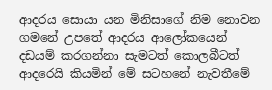ආදරය සොයා යන මිනිසාගේ නිම නොවන ගමනේ උපතේ ආදරය ආලෝකයෙන් දඩයම් කරගන්නා සැමටත් කොලබීටත් ආදරෙයි කියමින් මේ සටහනේ නැවතීමේ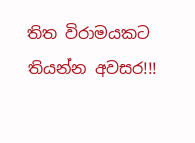තිත විරාමයකට තියන්න අවසර!!!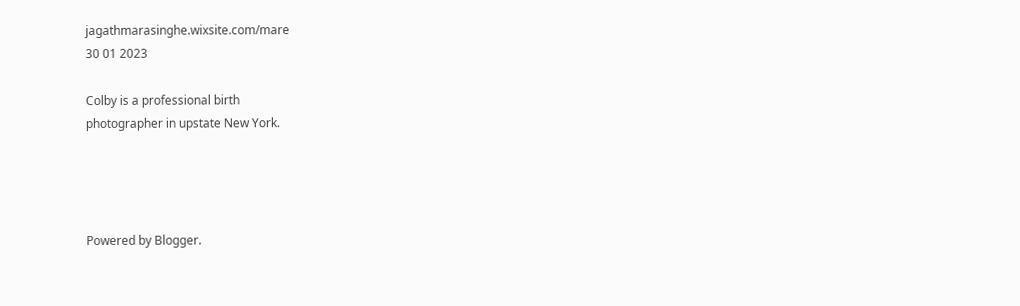jagathmarasinghe.wixsite.com/mare
30 01 2023

Colby is a professional birth
photographer in upstate New York.




Powered by Blogger.